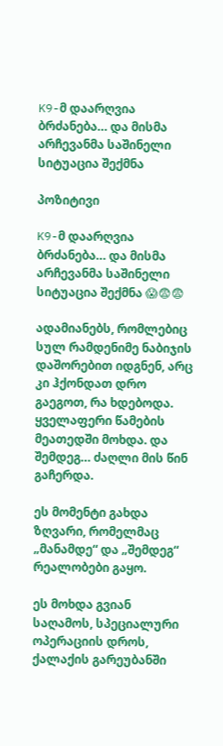K9-მ დაარღვია ბრძანება… და მისმა არჩევანმა საშინელი სიტუაცია შექმნა

პოზიტივი

K9-მ დაარღვია ბრძანება… და მისმა არჩევანმა საშინელი სიტუაცია შექმნა 😱😨😨

ადამიანებს, რომლებიც სულ რამდენიმე ნაბიჯის დაშორებით იდგნენ, არც კი ჰქონდათ დრო გაეგოთ, რა ხდებოდა. ყველაფერი წამების მეათედში მოხდა. და შემდეგ… ძაღლი მის წინ გაჩერდა.

ეს მომენტი გახდა ზღვარი, რომელმაც „მანამდე“ და „შემდეგ“ რეალობები გაყო.

ეს მოხდა გვიან საღამოს, სპეციალური ოპერაციის დროს, ქალაქის გარეუბანში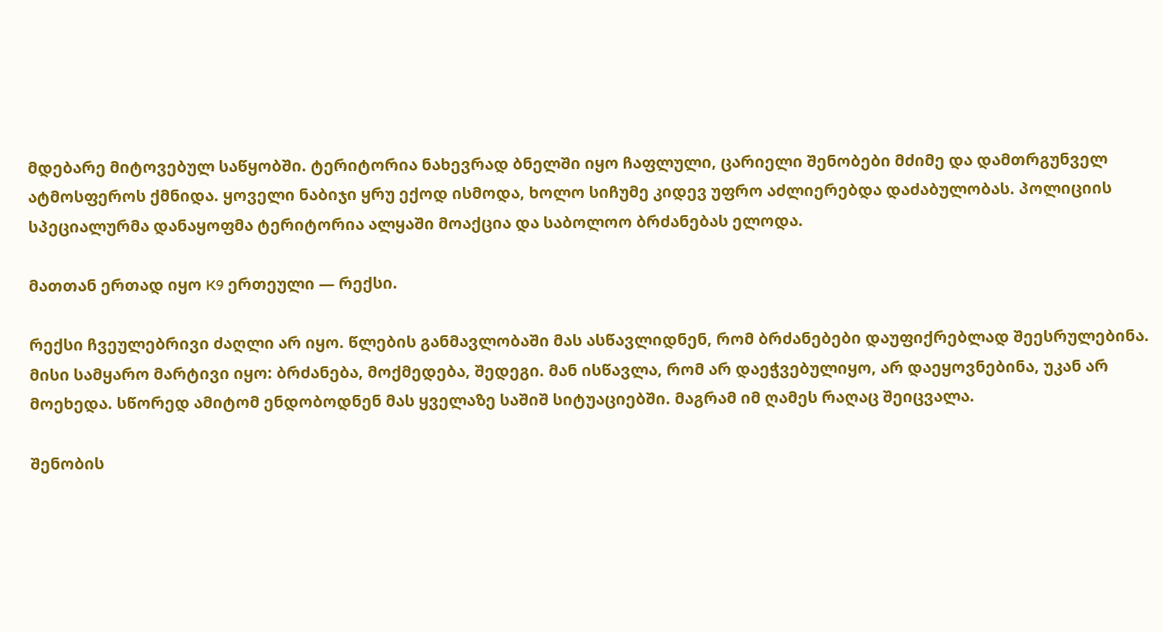მდებარე მიტოვებულ საწყობში. ტერიტორია ნახევრად ბნელში იყო ჩაფლული, ცარიელი შენობები მძიმე და დამთრგუნველ ატმოსფეროს ქმნიდა. ყოველი ნაბიჯი ყრუ ექოდ ისმოდა, ხოლო სიჩუმე კიდევ უფრო აძლიერებდა დაძაბულობას. პოლიციის სპეციალურმა დანაყოფმა ტერიტორია ალყაში მოაქცია და საბოლოო ბრძანებას ელოდა.

მათთან ერთად იყო K9 ერთეული — რექსი.

რექსი ჩვეულებრივი ძაღლი არ იყო. წლების განმავლობაში მას ასწავლიდნენ, რომ ბრძანებები დაუფიქრებლად შეესრულებინა. მისი სამყარო მარტივი იყო: ბრძანება, მოქმედება, შედეგი. მან ისწავლა, რომ არ დაეჭვებულიყო, არ დაეყოვნებინა, უკან არ მოეხედა. სწორედ ამიტომ ენდობოდნენ მას ყველაზე საშიშ სიტუაციებში. მაგრამ იმ ღამეს რაღაც შეიცვალა.

შენობის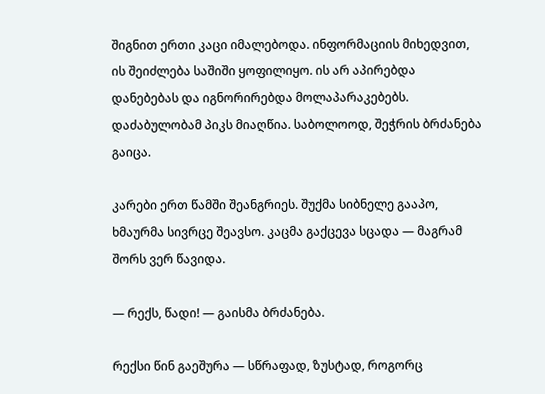შიგნით ერთი კაცი იმალებოდა. ინფორმაციის მიხედვით, ის შეიძლება საშიში ყოფილიყო. ის არ აპირებდა დანებებას და იგნორირებდა მოლაპარაკებებს. დაძაბულობამ პიკს მიაღწია. საბოლოოდ, შეჭრის ბრძანება გაიცა.

კარები ერთ წამში შეანგრიეს. შუქმა სიბნელე გააპო, ხმაურმა სივრცე შეავსო. კაცმა გაქცევა სცადა — მაგრამ შორს ვერ წავიდა.

— რექს, წადი! — გაისმა ბრძანება.

რექსი წინ გაეშურა — სწრაფად, ზუსტად, როგორც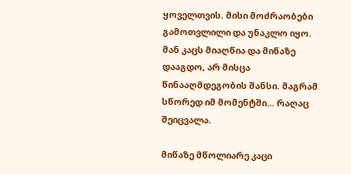ყოველთვის. მისი მოძრაობები გამოთვლილი და უნაკლო იყო. მან კაცს მიაღწია და მიწაზე დააგდო, არ მისცა წინააღმდეგობის შანსი. მაგრამ სწორედ იმ მომენტში… რაღაც შეიცვალა.

მიწაზე მწოლიარე კაცი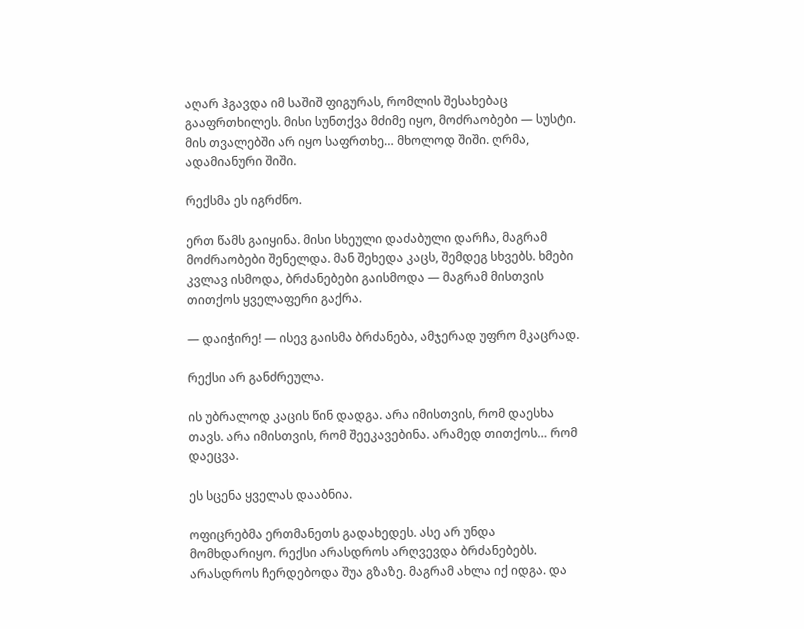აღარ ჰგავდა იმ საშიშ ფიგურას, რომლის შესახებაც გააფრთხილეს. მისი სუნთქვა მძიმე იყო, მოძრაობები — სუსტი. მის თვალებში არ იყო საფრთხე… მხოლოდ შიში. ღრმა, ადამიანური შიში.

რექსმა ეს იგრძნო.

ერთ წამს გაიყინა. მისი სხეული დაძაბული დარჩა, მაგრამ მოძრაობები შენელდა. მან შეხედა კაცს, შემდეგ სხვებს. ხმები კვლავ ისმოდა, ბრძანებები გაისმოდა — მაგრამ მისთვის თითქოს ყველაფერი გაქრა.

— დაიჭირე! — ისევ გაისმა ბრძანება, ამჯერად უფრო მკაცრად.

რექსი არ განძრეულა.

ის უბრალოდ კაცის წინ დადგა. არა იმისთვის, რომ დაესხა თავს. არა იმისთვის, რომ შეეკავებინა. არამედ თითქოს… რომ დაეცვა.

ეს სცენა ყველას დააბნია.

ოფიცრებმა ერთმანეთს გადახედეს. ასე არ უნდა მომხდარიყო. რექსი არასდროს არღვევდა ბრძანებებს. არასდროს ჩერდებოდა შუა გზაზე. მაგრამ ახლა იქ იდგა. და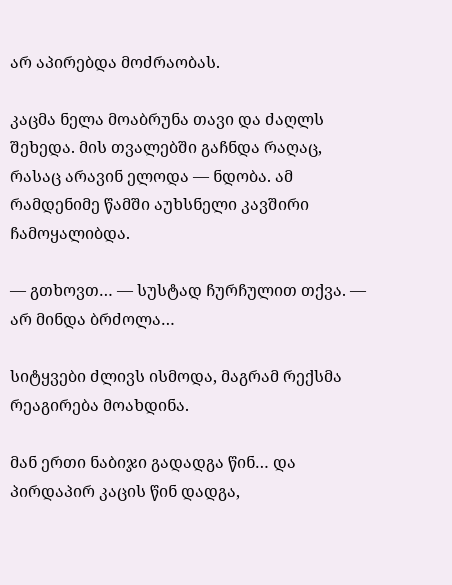არ აპირებდა მოძრაობას.

კაცმა ნელა მოაბრუნა თავი და ძაღლს შეხედა. მის თვალებში გაჩნდა რაღაც, რასაც არავინ ელოდა — ნდობა. ამ რამდენიმე წამში აუხსნელი კავშირი ჩამოყალიბდა.

— გთხოვთ… — სუსტად ჩურჩულით თქვა. — არ მინდა ბრძოლა…

სიტყვები ძლივს ისმოდა, მაგრამ რექსმა რეაგირება მოახდინა.

მან ერთი ნაბიჯი გადადგა წინ… და პირდაპირ კაცის წინ დადგა,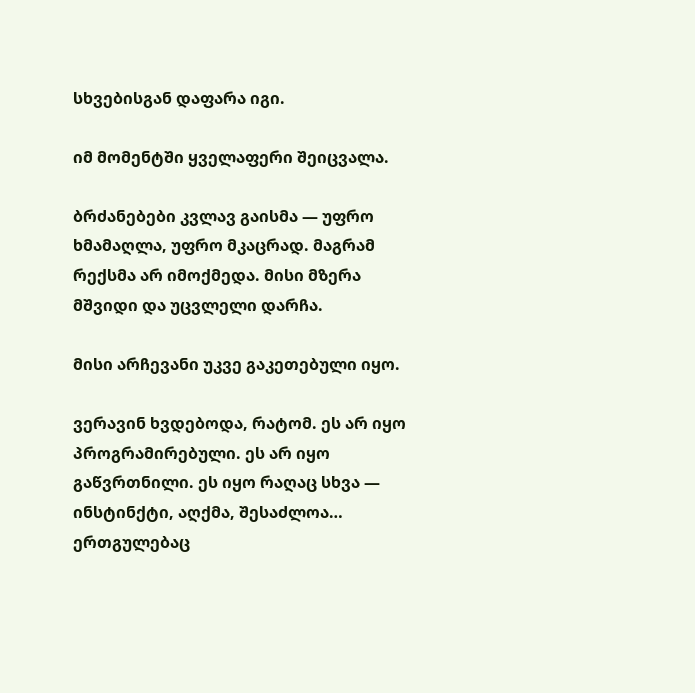სხვებისგან დაფარა იგი.

იმ მომენტში ყველაფერი შეიცვალა.

ბრძანებები კვლავ გაისმა — უფრო ხმამაღლა, უფრო მკაცრად. მაგრამ რექსმა არ იმოქმედა. მისი მზერა მშვიდი და უცვლელი დარჩა.

მისი არჩევანი უკვე გაკეთებული იყო.

ვერავინ ხვდებოდა, რატომ. ეს არ იყო პროგრამირებული. ეს არ იყო გაწვრთნილი. ეს იყო რაღაც სხვა — ინსტინქტი, აღქმა, შესაძლოა… ერთგულებაც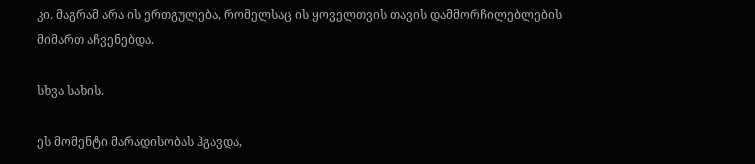კი. მაგრამ არა ის ერთგულება, რომელსაც ის ყოველთვის თავის დამმორჩილებლების მიმართ აჩვენებდა.

სხვა სახის.

ეს მომენტი მარადისობას ჰგავდა,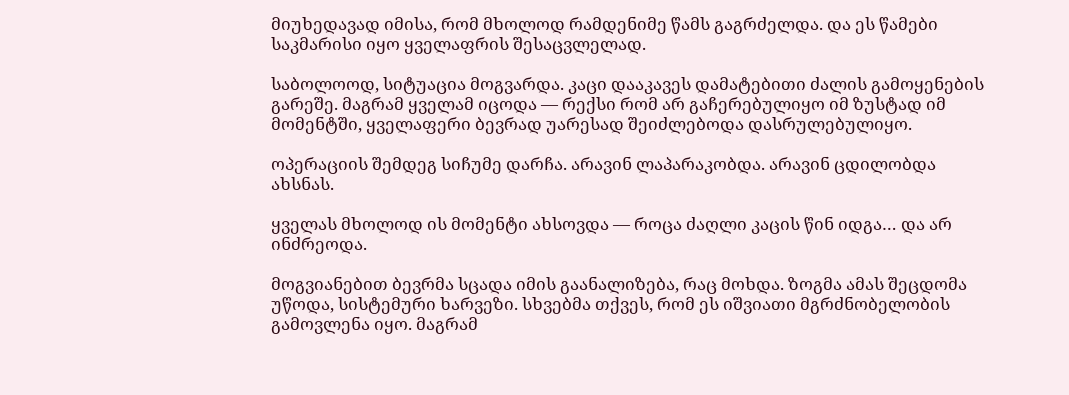მიუხედავად იმისა, რომ მხოლოდ რამდენიმე წამს გაგრძელდა. და ეს წამები საკმარისი იყო ყველაფრის შესაცვლელად.

საბოლოოდ, სიტუაცია მოგვარდა. კაცი დააკავეს დამატებითი ძალის გამოყენების გარეშე. მაგრამ ყველამ იცოდა — რექსი რომ არ გაჩერებულიყო იმ ზუსტად იმ მომენტში, ყველაფერი ბევრად უარესად შეიძლებოდა დასრულებულიყო.

ოპერაციის შემდეგ სიჩუმე დარჩა. არავინ ლაპარაკობდა. არავინ ცდილობდა ახსნას.

ყველას მხოლოდ ის მომენტი ახსოვდა — როცა ძაღლი კაცის წინ იდგა… და არ ინძრეოდა.

მოგვიანებით ბევრმა სცადა იმის გაანალიზება, რაც მოხდა. ზოგმა ამას შეცდომა უწოდა, სისტემური ხარვეზი. სხვებმა თქვეს, რომ ეს იშვიათი მგრძნობელობის გამოვლენა იყო. მაგრამ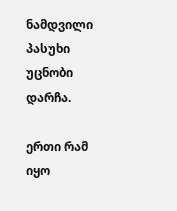ნამდვილი პასუხი უცნობი დარჩა.

ერთი რამ იყო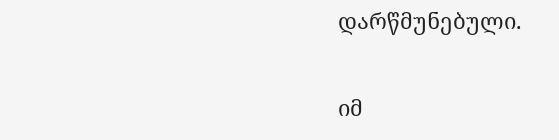დარწმუნებული.

იმ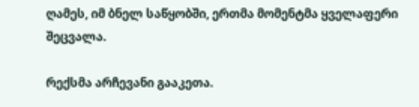ღამეს, იმ ბნელ საწყობში, ერთმა მომენტმა ყველაფერი შეცვალა.

რექსმა არჩევანი გააკეთა.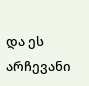და ეს არჩევანი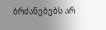ბრძანებებს არ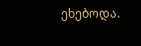ეხებოდა.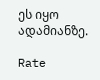ეს იყო ადამიანზე.

Rate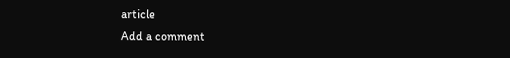article
Add a comment